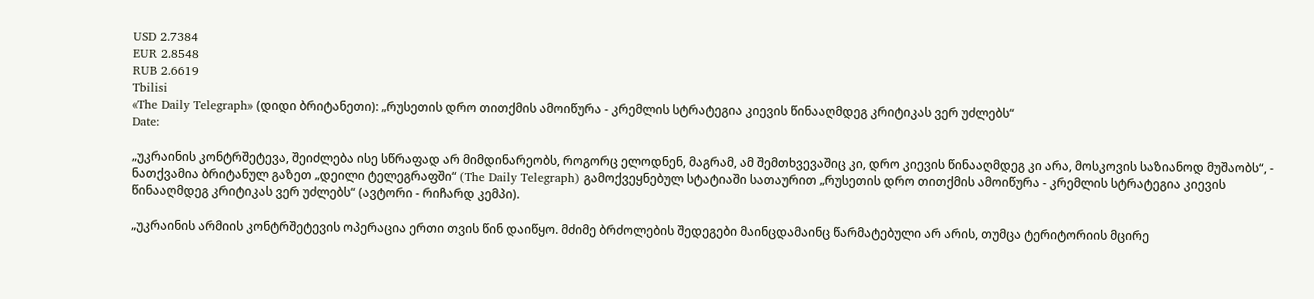USD 2.7384
EUR 2.8548
RUB 2.6619
Tbilisi
«The Daily Telegraph» (დიდი ბრიტანეთი): „რუსეთის დრო თითქმის ამოიწურა - კრემლის სტრატეგია კიევის წინააღმდეგ კრიტიკას ვერ უძლებს“
Date:

„უკრაინის კონტრშეტევა, შეიძლება ისე სწრაფად არ მიმდინარეობს, როგორც ელოდნენ, მაგრამ, ამ შემთხვევაშიც კი, დრო კიევის წინააღმდეგ კი არა, მოსკოვის საზიანოდ მუშაობს“, - ნათქვამია ბრიტანულ გაზეთ „დეილი ტელეგრაფში“ (The Daily Telegraph) გამოქვეყნებულ სტატიაში სათაურით „რუსეთის დრო თითქმის ამოიწურა - კრემლის სტრატეგია კიევის წინააღმდეგ კრიტიკას ვერ უძლებს“ (ავტორი - რიჩარდ კემპი).

„უკრაინის არმიის კონტრშეტევის ოპერაცია ერთი თვის წინ დაიწყო. მძიმე ბრძოლების შედეგები მაინცდამაინც წარმატებული არ არის, თუმცა ტერიტორიის მცირე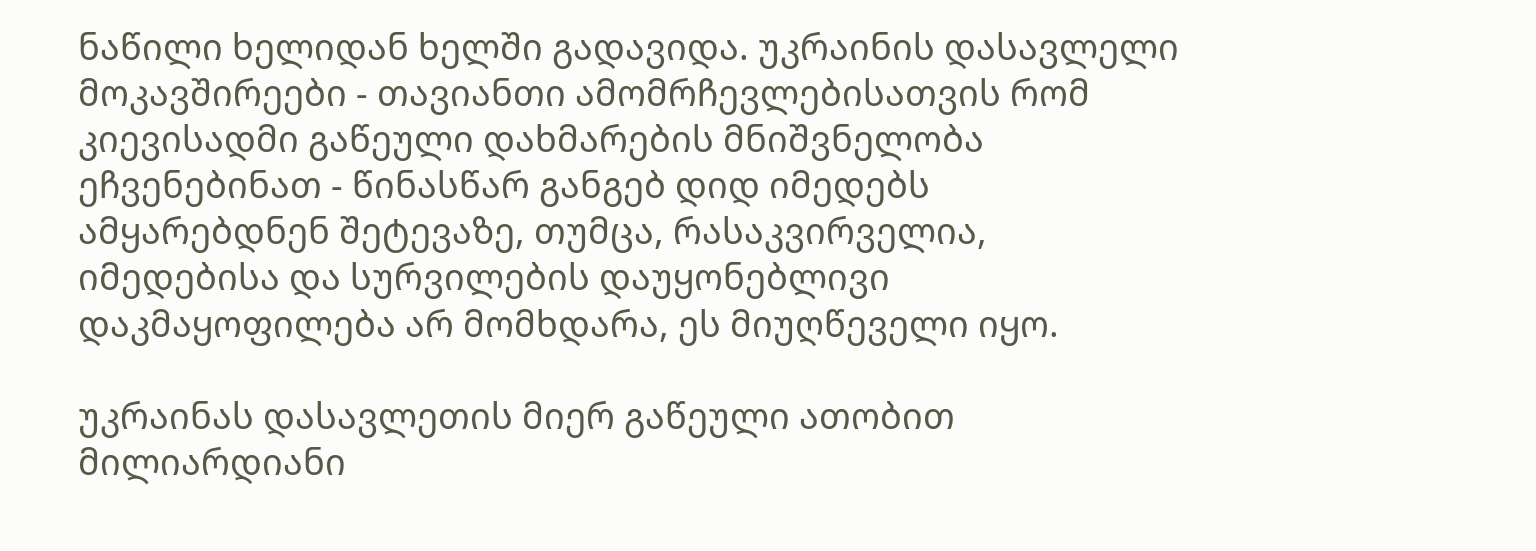ნაწილი ხელიდან ხელში გადავიდა. უკრაინის დასავლელი მოკავშირეები - თავიანთი ამომრჩევლებისათვის რომ კიევისადმი გაწეული დახმარების მნიშვნელობა ეჩვენებინათ - წინასწარ განგებ დიდ იმედებს ამყარებდნენ შეტევაზე, თუმცა, რასაკვირველია, იმედებისა და სურვილების დაუყონებლივი დაკმაყოფილება არ მომხდარა, ეს მიუღწეველი იყო.

უკრაინას დასავლეთის მიერ გაწეული ათობით მილიარდიანი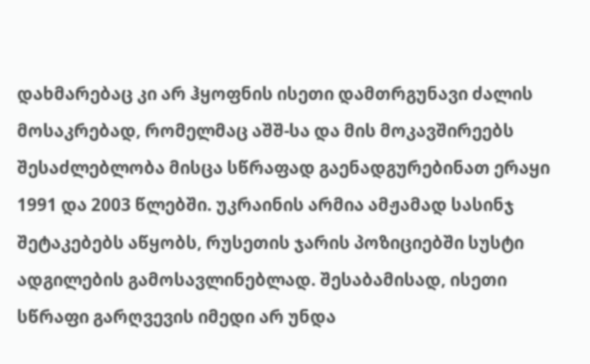დახმარებაც კი არ ჰყოფნის ისეთი დამთრგუნავი ძალის მოსაკრებად, რომელმაც აშშ-სა და მის მოკავშირეებს შესაძლებლობა მისცა სწრაფად გაენადგურებინათ ერაყი 1991 და 2003 წლებში. უკრაინის არმია ამჟამად სასინჯ შეტაკებებს აწყობს, რუსეთის ჯარის პოზიციებში სუსტი ადგილების გამოსავლინებლად. შესაბამისად, ისეთი სწრაფი გარღვევის იმედი არ უნდა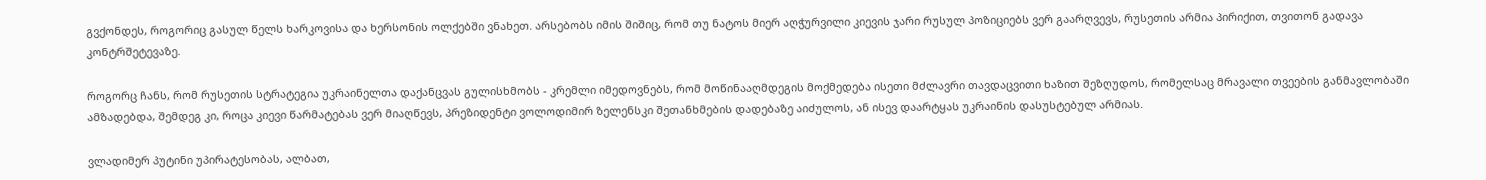გვქონდეს, როგორიც გასულ წელს ხარკოვისა და ხერსონის ოლქებში ვნახეთ. არსებობს იმის შიშიც, რომ თუ ნატოს მიერ აღჭურვილი კიევის ჯარი რუსულ პოზიციებს ვერ გაარღვევს, რუსეთის არმია პირიქით, თვითონ გადავა კონტრშეტევაზე.

როგორც ჩანს, რომ რუსეთის სტრატეგია უკრაინელთა დაქანცვას გულისხმობს - კრემლი იმედოვნებს, რომ მოწინააღმდეგის მოქმედება ისეთი მძლავრი თავდაცვითი ხაზით შეზღუდოს, რომელსაც მრავალი თვეების განმავლობაში ამზადებდა, შემდეგ კი, როცა კიევი წარმატებას ვერ მიაღწევს, პრეზიდენტი ვოლოდიმირ ზელენსკი შეთანხმების დადებაზე აიძულოს, ან ისევ დაარტყას უკრაინის დასუსტებულ არმიას.

ვლადიმერ პუტინი უპირატესობას, ალბათ,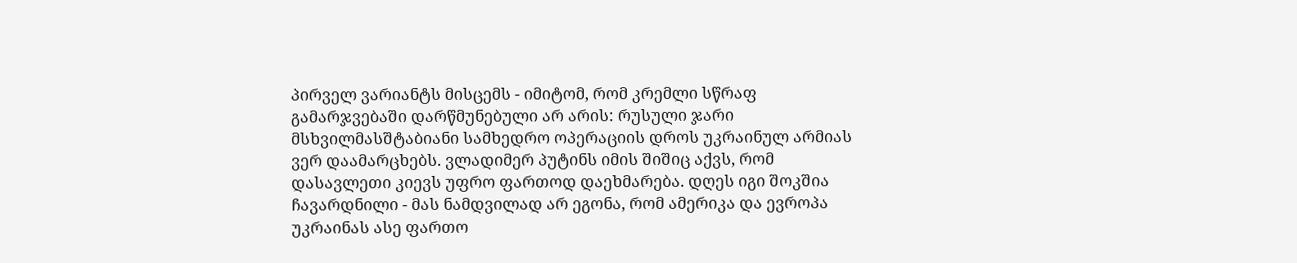პირველ ვარიანტს მისცემს - იმიტომ, რომ კრემლი სწრაფ გამარჯვებაში დარწმუნებული არ არის: რუსული ჯარი მსხვილმასშტაბიანი სამხედრო ოპერაციის დროს უკრაინულ არმიას ვერ დაამარცხებს. ვლადიმერ პუტინს იმის შიშიც აქვს, რომ დასავლეთი კიევს უფრო ფართოდ დაეხმარება. დღეს იგი შოკშია ჩავარდნილი - მას ნამდვილად არ ეგონა, რომ ამერიკა და ევროპა უკრაინას ასე ფართო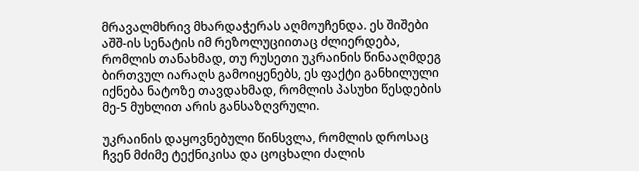მრავალმხრივ მხარდაჭერას აღმოუჩენდა. ეს შიშები აშშ-ის სენატის იმ რეზოლუციითაც ძლიერდება, რომლის თანახმად, თუ რუსეთი უკრაინის წინააღმდეგ ბირთვულ იარაღს გამოიყენებს, ეს ფაქტი განხილული იქნება ნატოზე თავდახმად, რომლის პასუხი წესდების მე-5 მუხლით არის განსაზღვრული.

უკრაინის დაყოვნებული წინსვლა, რომლის დროსაც ჩვენ მძიმე ტექნიკისა და ცოცხალი ძალის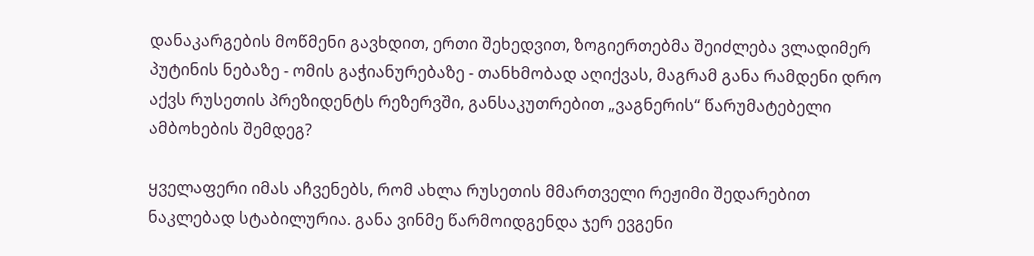დანაკარგების მოწმენი გავხდით, ერთი შეხედვით, ზოგიერთებმა შეიძლება ვლადიმერ პუტინის ნებაზე - ომის გაჭიანურებაზე - თანხმობად აღიქვას, მაგრამ განა რამდენი დრო აქვს რუსეთის პრეზიდენტს რეზერვში, განსაკუთრებით „ვაგნერის“ წარუმატებელი ამბოხების შემდეგ?

ყველაფერი იმას აჩვენებს, რომ ახლა რუსეთის მმართველი რეჟიმი შედარებით ნაკლებად სტაბილურია. განა ვინმე წარმოიდგენდა ჯერ ევგენი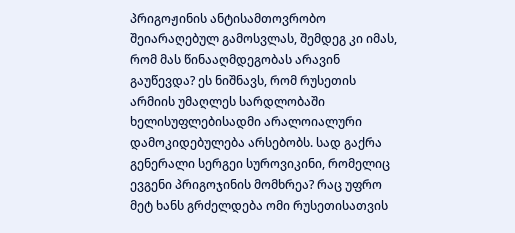პრიგოჟინის ანტისამთოვრობო შეიარაღებულ გამოსვლას, შემდეგ კი იმას, რომ მას წინააღმდეგობას არავინ გაუწევდა? ეს ნიშნავს, რომ რუსეთის არმიის უმაღლეს სარდლობაში ხელისუფლებისადმი არალოიალური დამოკიდებულება არსებობს. სად გაქრა გენერალი სერგეი სუროვიკინი, რომელიც ევგენი პრიგოჯინის მომხრეა? რაც უფრო მეტ ხანს გრძელდება ომი რუსეთისათვის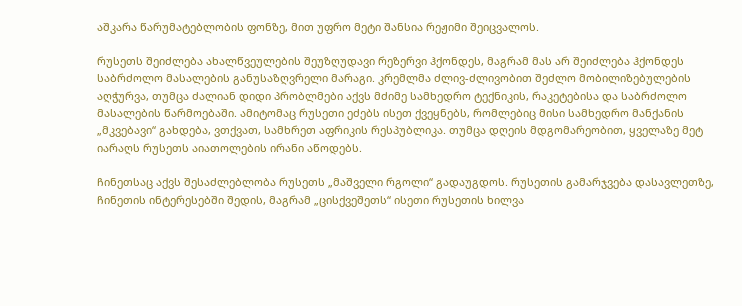აშკარა წარუმატებლობის ფონზე, მით უფრო მეტი შანსია რეჟიმი შეიცვალოს.

რუსეთს შეიძლება ახალწვეულების შეუზღუდავი რეზერვი ჰქონდეს, მაგრამ მას არ შეიძლება ჰქონდეს საბრძოლო მასალების განუსაზღვრელი მარაგი. კრემლმა ძლივ-ძლივობით შეძლო მობილიზებულების აღჭურვა, თუმცა ძალიან დიდი პრობლმები აქვს მძიმე სამხედრო ტექნიკის, რაკეტებისა და საბრძოლო მასალების წარმოებაში. ამიტომაც რუსეთი ეძებს ისეთ ქვეყნებს, რომლებიც მისი სამხედრო მანქანის „მკვებავი“ გახდება, ვთქვათ, სამხრეთ აფრიკის რესპუბლიკა. თუმცა დღეის მდგომარეობით, ყველაზე მეტ იარაღს რუსეთს აიათოლების ირანი აწოდებს.

ჩინეთსაც აქვს შესაძლებლობა რუსეთს „მაშველი რგოლი“ გადაუგდოს. რუსეთის გამარჯვება დასავლეთზე, ჩინეთის ინტერესებში შედის, მაგრამ „ცისქვეშეთს“ ისეთი რუსეთის ხილვა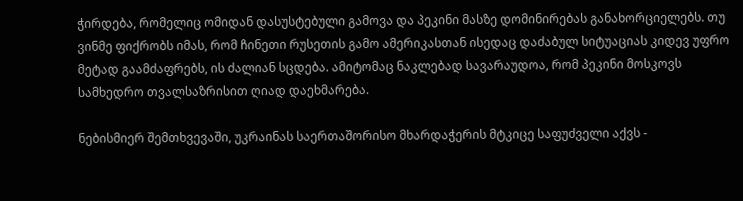ჭირდება, რომელიც ომიდან დასუსტებული გამოვა და პეკინი მასზე დომინირებას განახორციელებს. თუ ვინმე ფიქრობს იმას, რომ ჩინეთი რუსეთის გამო ამერიკასთან ისედაც დაძაბულ სიტუაციას კიდევ უფრო მეტად გაამძაფრებს, ის ძალიან სცდება. ამიტომაც ნაკლებად სავარაუდოა, რომ პეკინი მოსკოვს სამხედრო თვალსაზრისით ღიად დაეხმარება.

ნებისმიერ შემთხვევაში, უკრაინას საერთაშორისო მხარდაჭერის მტკიცე საფუძველი აქვს -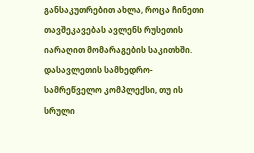განსაკუთრებით ახლა, როცა ჩინეთი თავშეკავებას ავლენს რუსეთის იარაღით მომარაგების საკითხში. დასავლეთის სამხედრო-სამრეწველო კომპლექსი, თუ ის სრული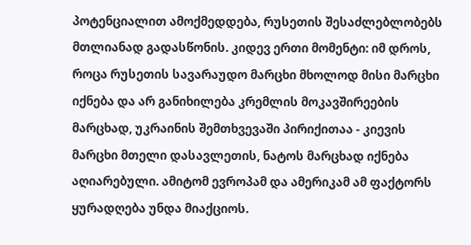პოტენციალით ამოქმედდება, რუსეთის შესაძლებლობებს მთლიანად გადასწონის. კიდევ ერთი მომენტი: იმ დროს, როცა რუსეთის სავარაუდო მარცხი მხოლოდ მისი მარცხი იქნება და არ განიხილება კრემლის მოკავშირეების მარცხად, უკრაინის შემთხვევაში პირიქითაა - კიევის მარცხი მთელი დასავლეთის, ნატოს მარცხად იქნება აღიარებული. ამიტომ ევროპამ და ამერიკამ ამ ფაქტორს ყურადღება უნდა მიაქციოს.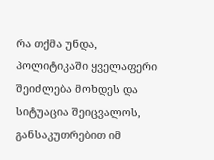რა თქმა უნდა, პოლიტიკაში ყველაფერი შეიძლება მოხდეს და სიტუაცია შეიცვალოს, განსაკუთრებით იმ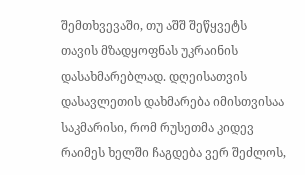შემთხვევაში, თუ აშშ შეწყვეტს თავის მზადყოფნას უკრაინის დასახმარებლად. დღეისათვის დასავლეთის დახმარება იმისთვისაა საკმარისი, რომ რუსეთმა კიდევ რაიმეს ხელში ჩაგდება ვერ შეძლოს,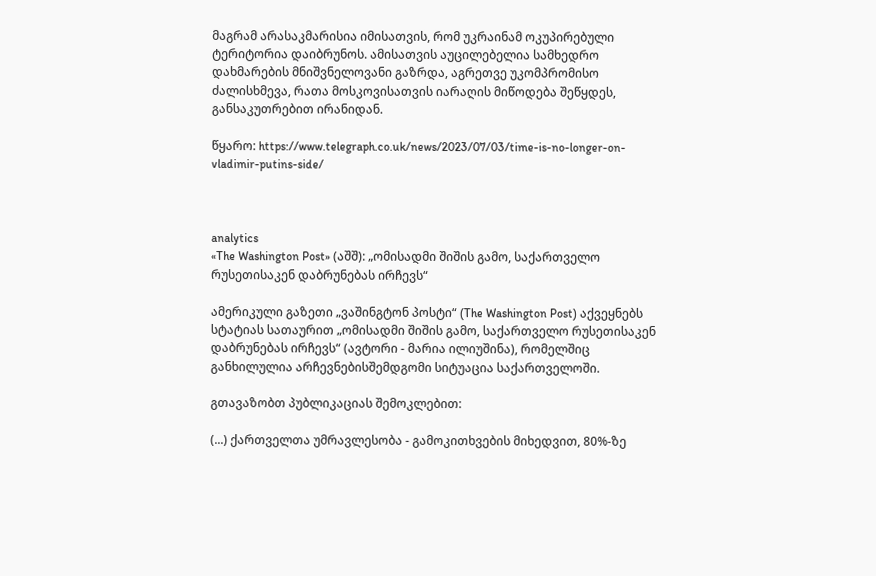მაგრამ არასაკმარისია იმისათვის, რომ უკრაინამ ოკუპირებული ტერიტორია დაიბრუნოს. ამისათვის აუცილებელია სამხედრო დახმარების მნიშვნელოვანი გაზრდა, აგრეთვე უკომპრომისო ძალისხმევა, რათა მოსკოვისათვის იარაღის მიწოდება შეწყდეს, განსაკუთრებით ირანიდან.

წყარო: https://www.telegraph.co.uk/news/2023/07/03/time-is-no-longer-on-vladimir-putins-side/



analytics
«The Washington Post» (აშშ): „ომისადმი შიშის გამო, საქართველო რუსეთისაკენ დაბრუნებას ირჩევს“

ამერიკული გაზეთი „ვაშინგტონ პოსტი“ (The Washington Post) აქვეყნებს სტატიას სათაურით „ომისადმი შიშის გამო, საქართველო რუსეთისაკენ დაბრუნებას ირჩევს“ (ავტორი - მარია ილიუშინა), რომელშიც განხილულია არჩევნებისშემდგომი სიტუაცია საქართველოში.

გთავაზობთ პუბლიკაციას შემოკლებით:

(...) ქართველთა უმრავლესობა - გამოკითხვების მიხედვით, 80%-ზე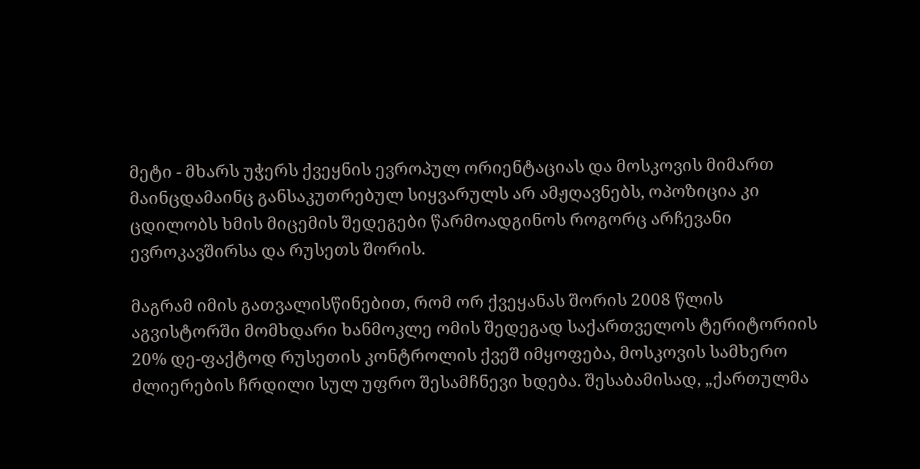მეტი - მხარს უჭერს ქვეყნის ევროპულ ორიენტაციას და მოსკოვის მიმართ მაინცდამაინც განსაკუთრებულ სიყვარულს არ ამჟღავნებს, ოპოზიცია კი ცდილობს ხმის მიცემის შედეგები წარმოადგინოს როგორც არჩევანი ევროკავშირსა და რუსეთს შორის.

მაგრამ იმის გათვალისწინებით, რომ ორ ქვეყანას შორის 2008 წლის აგვისტორში მომხდარი ხანმოკლე ომის შედეგად საქართველოს ტერიტორიის 20% დე-ფაქტოდ რუსეთის კონტროლის ქვეშ იმყოფება, მოსკოვის სამხერო ძლიერების ჩრდილი სულ უფრო შესამჩნევი ხდება. შესაბამისად, „ქართულმა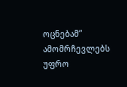ოცნებამ“ ამომრჩევლებს უფრო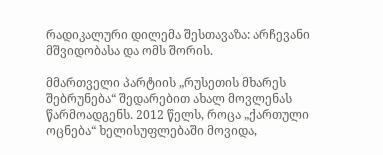რადიკალური დილემა შესთავაზა: არჩევანი მშვიდობასა და ომს შორის.

მმართველი პარტიის „რუსეთის მხარეს შებრუნება“ შედარებით ახალ მოვლენას წარმოადგენს. 2012 წელს, როცა „ქართული ოცნება“ ხელისუფლებაში მოვიდა,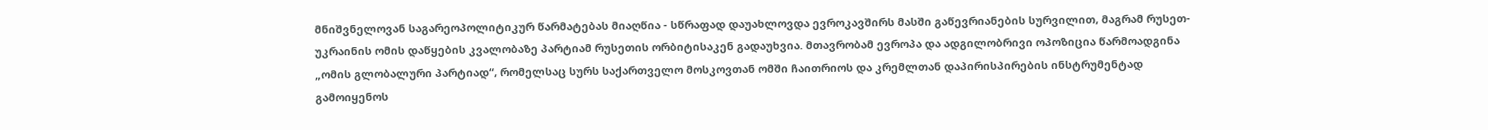მნიშვნელოვან საგარეოპოლიტიკურ წარმატებას მიაღწია - სწრაფად დაუახლოვდა ევროკავშირს მასში გაწევრიანების სურვილით, მაგრამ რუსეთ-უკრაინის ომის დაწყების კვალობაზე პარტიამ რუსეთის ორბიტისაკენ გადაუხვია. მთავრობამ ევროპა და ადგილობრივი ოპოზიცია წარმოადგინა „ომის გლობალური პარტიად“, რომელსაც სურს საქართველო მოსკოვთან ომში ჩაითრიოს და კრემლთან დაპირისპირების ინსტრუმენტად გამოიყენოს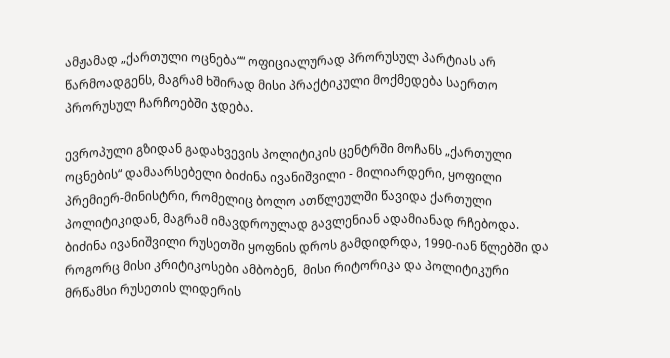ამჟამად „ქართული ოცნება““ ოფიციალურად პრორუსულ პარტიას არ წარმოადგენს, მაგრამ ხშირად მისი პრაქტიკული მოქმედება საერთო პრორუსულ ჩარჩოებში ჯდება.

ევროპული გზიდან გადახვევის პოლიტიკის ცენტრში მოჩანს „ქართული ოცნების“ დამაარსებელი ბიძინა ივანიშვილი - მილიარდერი, ყოფილი პრემიერ-მინისტრი, რომელიც ბოლო ათწლეულში წავიდა ქართული პოლიტიკიდან, მაგრამ იმავდროულად გავლენიან ადამიანად რჩებოდა. ბიძინა ივანიშვილი რუსეთში ყოფნის დროს გამდიდრდა, 1990-იან წლებში და როგორც მისი კრიტიკოსები ამბობენ,  მისი რიტორიკა და პოლიტიკური მრწამსი რუსეთის ლიდერის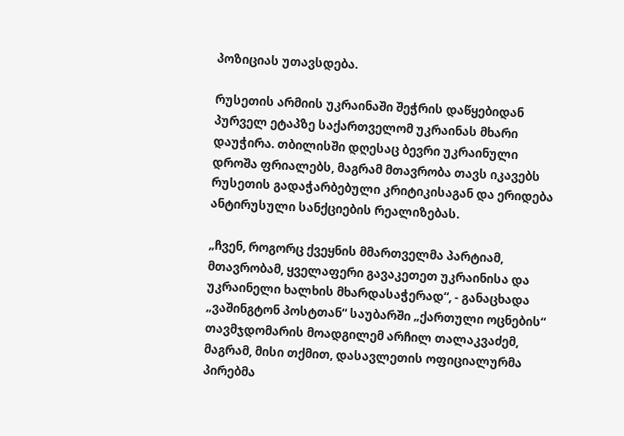პოზიციას უთავსდება.

რუსეთის არმიის უკრაინაში შეჭრის დაწყებიდან პურველ ეტაპზე საქართველომ უკრაინას მხარი დაუჭირა. თბილისში დღესაც ბევრი უკრაინული დროშა ფრიალებს, მაგრამ მთავრობა თავს იკავებს რუსეთის გადაჭარბებული კრიტიკისაგან და ერიდება ანტირუსული სანქციების რეალიზებას.

„ჩვენ, როგორც ქვეყნის მმართველმა პარტიამ, მთავრობამ, ყველაფერი გავაკეთეთ უკრაინისა და უკრაინელი ხალხის მხარდასაჭერად“, - განაცხადა „ვაშინგტონ პოსტთან“ საუბარში „ქართული ოცნების“ თავმჯდომარის მოადგილემ არჩილ თალაკვაძემ, მაგრამ, მისი თქმით, დასავლეთის ოფიციალურმა პირებმა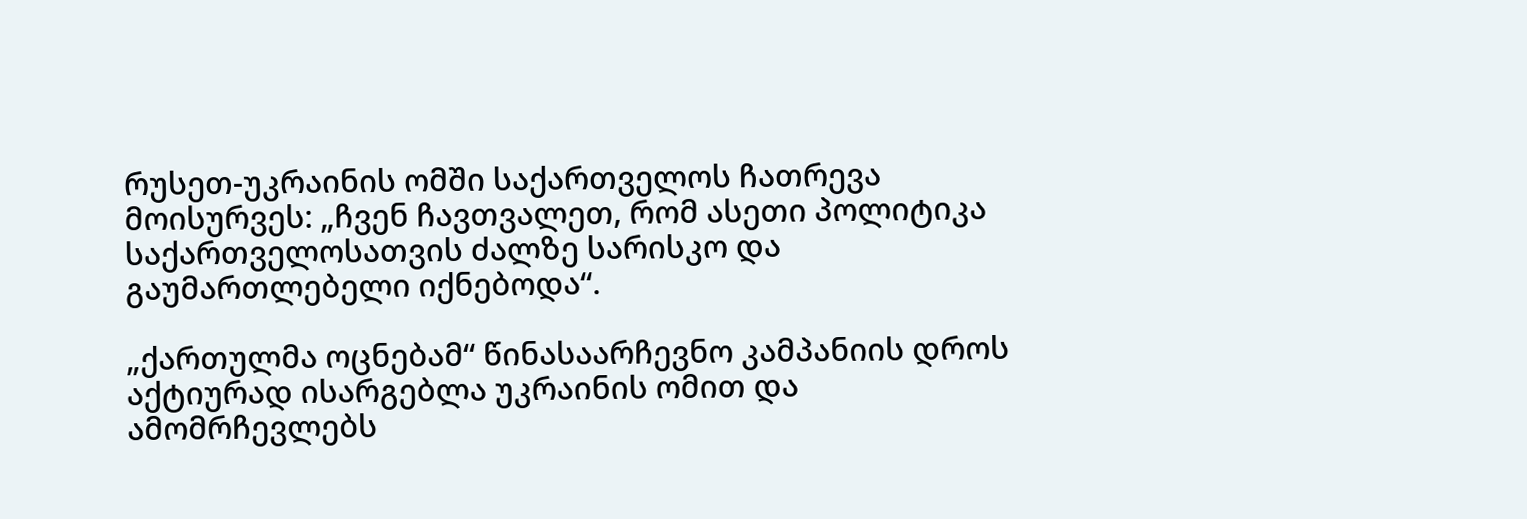რუსეთ-უკრაინის ომში საქართველოს ჩათრევა მოისურვეს: „ჩვენ ჩავთვალეთ, რომ ასეთი პოლიტიკა საქართველოსათვის ძალზე სარისკო და გაუმართლებელი იქნებოდა“.

„ქართულმა ოცნებამ“ წინასაარჩევნო კამპანიის დროს აქტიურად ისარგებლა უკრაინის ომით და ამომრჩევლებს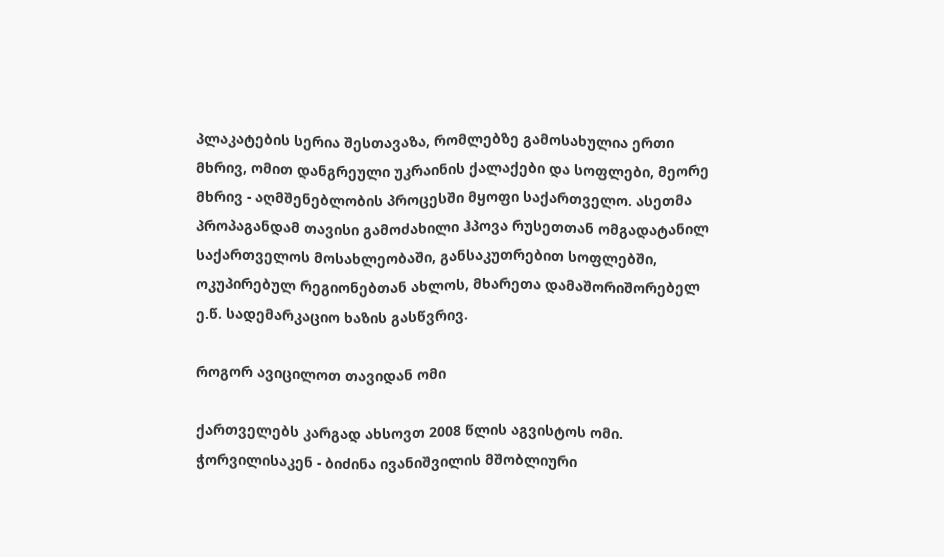პლაკატების სერია შესთავაზა, რომლებზე გამოსახულია ერთი მხრივ, ომით დანგრეული უკრაინის ქალაქები და სოფლები, მეორე მხრივ - აღმშენებლობის პროცესში მყოფი საქართველო. ასეთმა პროპაგანდამ თავისი გამოძახილი ჰპოვა რუსეთთან ომგადატანილ საქართველოს მოსახლეობაში, განსაკუთრებით სოფლებში, ოკუპირებულ რეგიონებთან ახლოს, მხარეთა დამაშორიშორებელ ე.წ. სადემარკაციო ხაზის გასწვრივ.

როგორ ავიცილოთ თავიდან ომი

ქართველებს კარგად ახსოვთ 2008 წლის აგვისტოს ომი. ჭორვილისაკენ - ბიძინა ივანიშვილის მშობლიური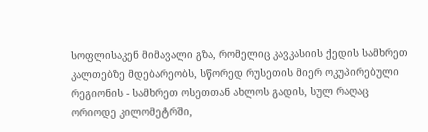სოფლისაკენ მიმავალი გზა, რომელიც კავკასიის ქედის სამხრეთ კალთებზე მდებარეობს, სწორედ რუსეთის მიერ ოკუპირებული რეგიონის - სამხრეთ ოსეთთან ახლოს გადის, სულ რაღაც ორიოდე კილომეტრში,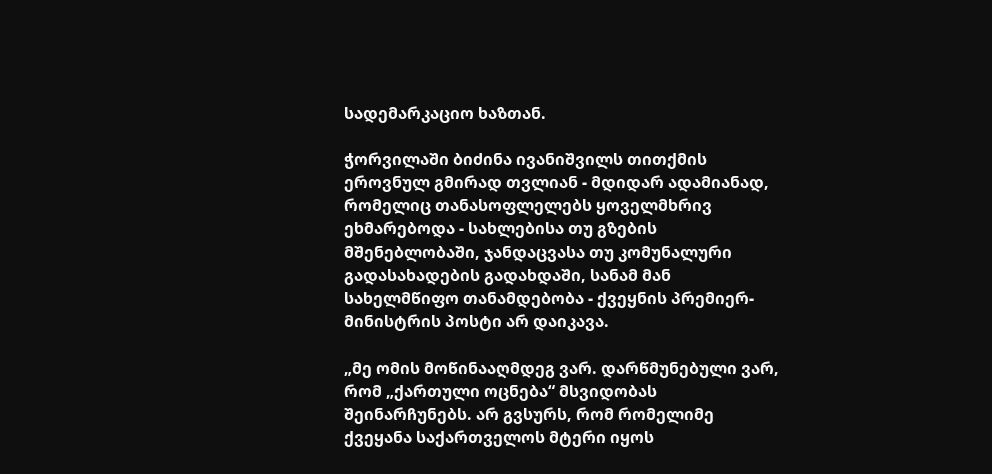სადემარკაციო ხაზთან.

ჭორვილაში ბიძინა ივანიშვილს თითქმის ეროვნულ გმირად თვლიან - მდიდარ ადამიანად, რომელიც თანასოფლელებს ყოველმხრივ ეხმარებოდა - სახლებისა თუ გზების მშენებლობაში, ჯანდაცვასა თუ კომუნალური გადასახადების გადახდაში, სანამ მან სახელმწიფო თანამდებობა - ქვეყნის პრემიერ-მინისტრის პოსტი არ დაიკავა.

„მე ომის მოწინააღმდეგ ვარ. დარწმუნებული ვარ, რომ „ქართული ოცნება“ მსვიდობას შეინარჩუნებს. არ გვსურს, რომ რომელიმე ქვეყანა საქართველოს მტერი იყოს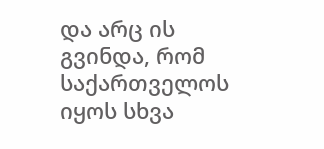და არც ის გვინდა, რომ საქართველოს იყოს სხვა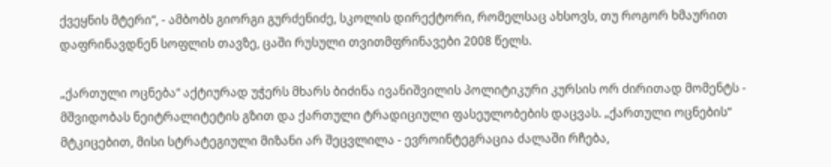ქვეყნის მტერი“, - ამბობს გიორგი გურძენიძე, სკოლის დირექტორი, რომელსაც ახსოვს, თუ როგორ ხმაურით დაფრინავდნენ სოფლის თავზე, ცაში რუსული თვითმფრინავები 2008 წელს.

„ქართული ოცნება“ აქტიურად უჭერს მხარს ბიძინა ივანიშვილის პოლიტიკური კურსის ორ ძირითად მომენტს - მშვიდობას ნეიტრალიტეტის გზით და ქართული ტრადიციული ფასეულობების დაცვას. „ქართული ოცნების“ მტკიცებით, მისი სტრატეგიული მიზანი არ შეცვლილა - ევროინტეგრაცია ძალაში რჩება,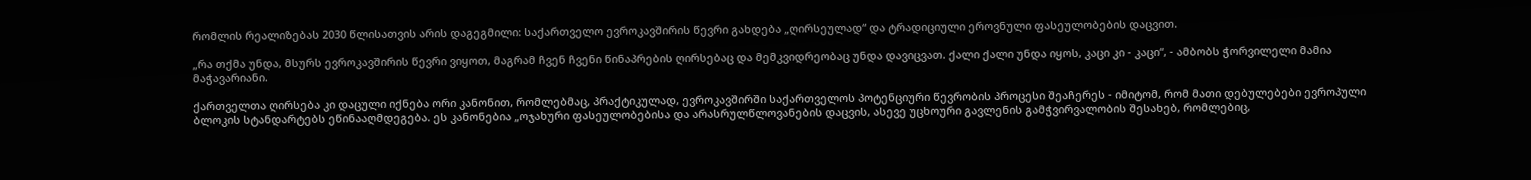რომლის რეალიზებას 2030 წლისათვის არის დაგეგმილი: საქართველო ევროკავშირის წევრი გახდება „ღირსეულად“ და ტრადიციული ეროვნული ფასეულობების დაცვით.

„რა თქმა უნდა, მსურს ევროკავშირის წევრი ვიყოთ, მაგრამ ჩვენ ჩვენი წინაპრების ღირსებაც და მემკვიდრეობაც უნდა დავიცვათ. ქალი ქალი უნდა იყოს, კაცი კი - კაცი“, - ამბობს ჭორვილელი მამია მაჭავარიანი.

ქართველთა ღირსება კი დაცული იქნება ორი კანონით, რომლებმაც, პრაქტიკულად, ევროკავშირში საქართველოს პოტენციური წევრობის პროცესი შეაჩერეს - იმიტომ, რომ მათი დებულებები ევროპული ბლოკის სტანდარტებს ეწინააღმდეგება. ეს კანონებია „ოჯახური ფასეულობებისა და არასრულწლოვანების დაცვის, ასევე უცხოური გავლენის გამჭვირვალობის შესახებ, რომლებიც,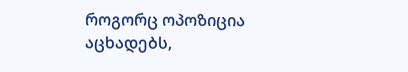როგორც ოპოზიცია აცხადებს,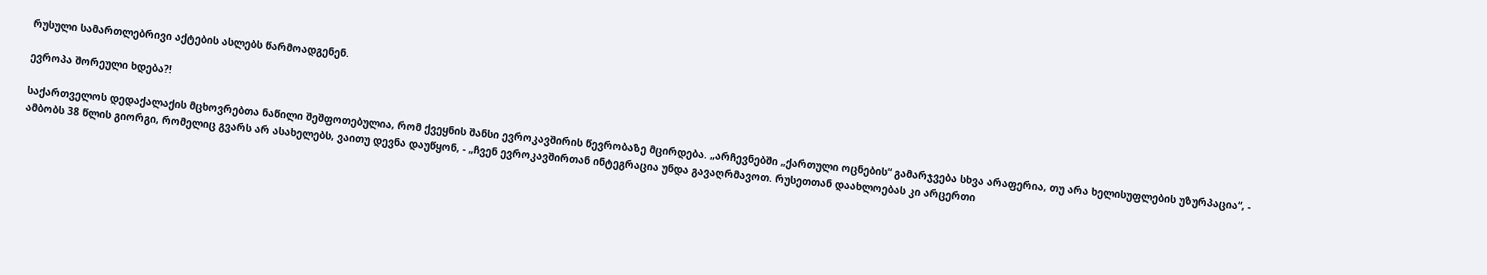რუსული სამართლებრივი აქტების ასლებს წარმოადგენენ.

ევროპა შორეული ხდება?!

საქართველოს დედაქალაქის მცხოვრებთა ნაწილი შეშფოთებულია, რომ ქვეყნის შანსი ევროკავშირის წევრობაზე მცირდება. „არჩევნებში „ქართული ოცნების“ გამარჯვება სხვა არაფერია, თუ არა ხელისუფლების უზურპაცია“, - ამბობს 38 წლის გიორგი, რომელიც გვარს არ ასახელებს, ვაითუ დევნა დაუწყონ, - „ჩვენ ევროკავშირთან ინტეგრაცია უნდა გავაღრმავოთ. რუსეთთან დაახლოებას კი არცერთი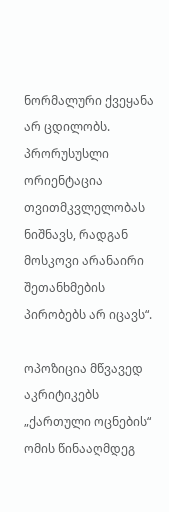ნორმალური ქვეყანა არ ცდილობს. პრორუსუსლი ორიენტაცია თვითმკვლელობას ნიშნავს, რადგან მოსკოვი არანაირი შეთანხმების პირობებს არ იცავს“.

ოპოზიცია მწვავედ აკრიტიკებს „ქართული ოცნების“ ომის წინააღმდეგ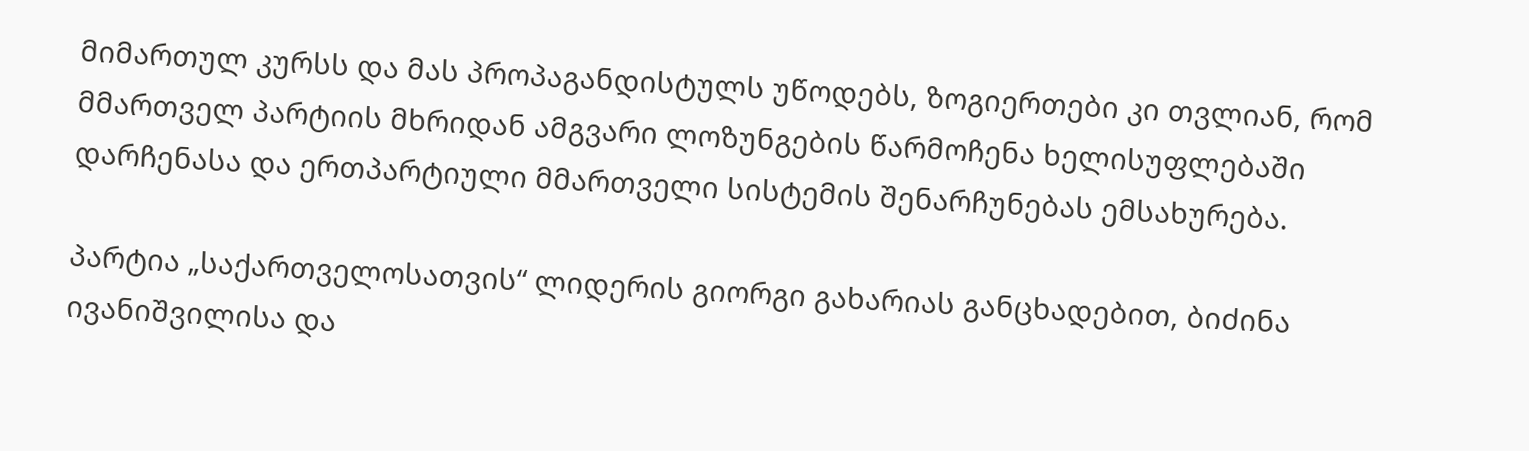მიმართულ კურსს და მას პროპაგანდისტულს უწოდებს, ზოგიერთები კი თვლიან, რომ მმართველ პარტიის მხრიდან ამგვარი ლოზუნგების წარმოჩენა ხელისუფლებაში დარჩენასა და ერთპარტიული მმართველი სისტემის შენარჩუნებას ემსახურება.

პარტია „საქართველოსათვის“ ლიდერის გიორგი გახარიას განცხადებით, ბიძინა ივანიშვილისა და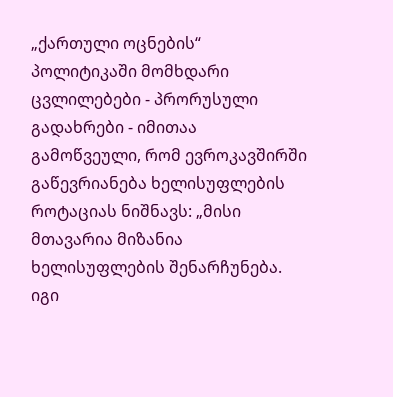„ქართული ოცნების“ პოლიტიკაში მომხდარი ცვლილებები - პრორუსული გადახრები - იმითაა გამოწვეული, რომ ევროკავშირში გაწევრიანება ხელისუფლების როტაციას ნიშნავს: „მისი მთავარია მიზანია ხელისუფლების შენარჩუნება. იგი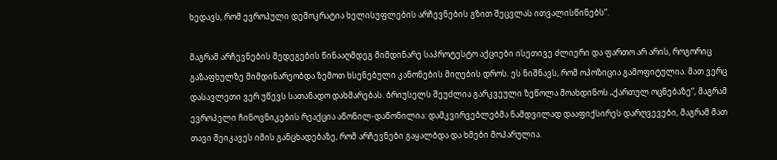ხედავს, რომ ევროპული დემოკრატია ხელისუფლების არჩევნების გზით შეცვლას ითვალისწინებს“.

მაგრამ არჩევნების შედეგების წინააღმდეგ მიმდინარე საპროტესტო აქციები ისეთივე ძლიერი და ფართო არ არის, როგორიც გაზაფხულზე მიმდინარეობდა ზემოთ ხსენებული კანონების მიღების დროს. ეს ნიშნავს, რომ ოპოზიცია გამოფიტულია. მათ ვერც დასავლეთი ვერ უწევს სათანადო დახმარებას. ბრიუსელს შეუძლია გარკვეული ზეწოლა მოახდინოს „ქართულ ოცნებაზე“, მაგრამ ევროპელი ჩინოვნიკების რეაქცია აწონილ-დაწონილია: დამკვირვებლებმა ნამდვილად დააფიქსირეს დარღვევები, მაგრამ მათ თავი შეიკავეს იმის განცხადებაზე, რომ არჩევნები გაყალბდა და ხმები მოპარულია.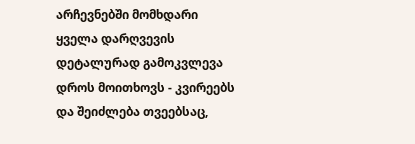არჩევნებში მომხდარი ყველა დარღვევის დეტალურად გამოკვლევა დროს მოითხოვს - კვირეებს და შეიძლება თვეებსაც,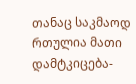თანაც საკმაოდ რთულია მათი დამტკიცება-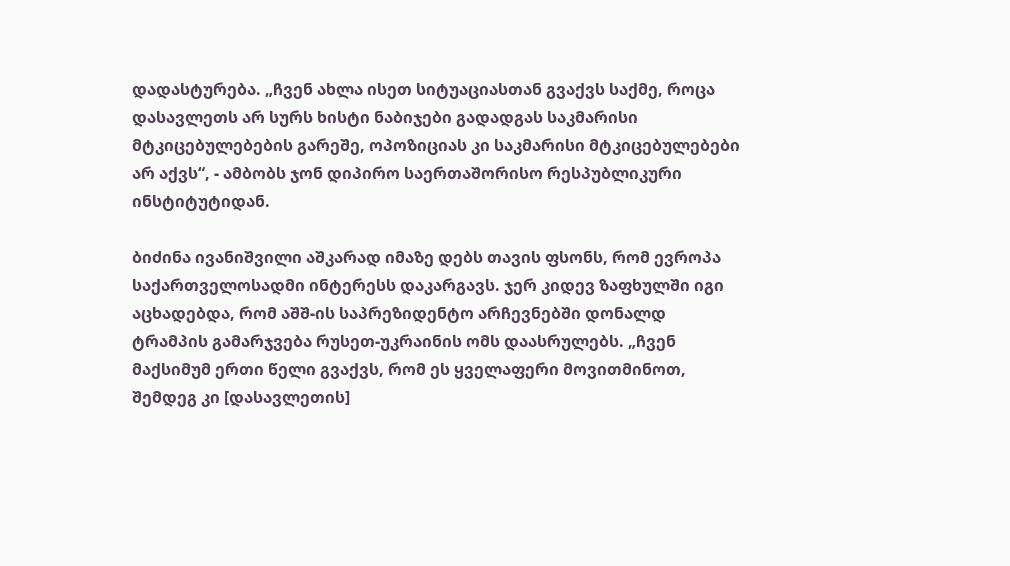დადასტურება. „ჩვენ ახლა ისეთ სიტუაციასთან გვაქვს საქმე, როცა დასავლეთს არ სურს ხისტი ნაბიჯები გადადგას საკმარისი მტკიცებულებების გარეშე, ოპოზიციას კი საკმარისი მტკიცებულებები არ აქვს“, - ამბობს ჯონ დიპირო საერთაშორისო რესპუბლიკური ინსტიტუტიდან.

ბიძინა ივანიშვილი აშკარად იმაზე დებს თავის ფსონს, რომ ევროპა საქართველოსადმი ინტერესს დაკარგავს. ჯერ კიდევ ზაფხულში იგი აცხადებდა, რომ აშშ-ის საპრეზიდენტო არჩევნებში დონალდ ტრამპის გამარჯვება რუსეთ-უკრაინის ომს დაასრულებს. „ჩვენ მაქსიმუმ ერთი წელი გვაქვს, რომ ეს ყველაფერი მოვითმინოთ, შემდეგ კი [დასავლეთის]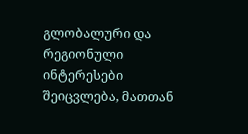გლობალური და რეგიონული ინტერესები შეიცვლება, მათთან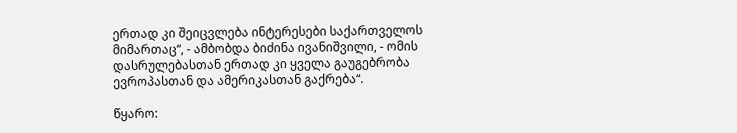ერთად კი შეიცვლება ინტერესები საქართველოს მიმართაც“, - ამბობდა ბიძინა ივანიშვილი, - ომის დასრულებასთან ერთად კი ყველა გაუგებრობა ევროპასთან და ამერიკასთან გაქრება“.

წყარო: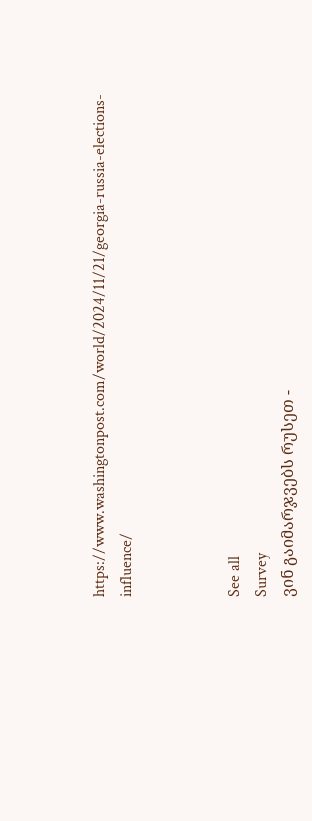https://www.washingtonpost.com/world/2024/11/21/georgia-russia-elections-influence/



See all
Survey
ვინ გაიმარჯვებს რუსეთ -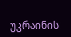უკრაინის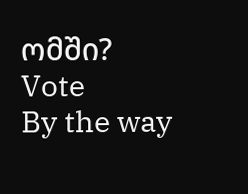ომში?
Vote
By the way